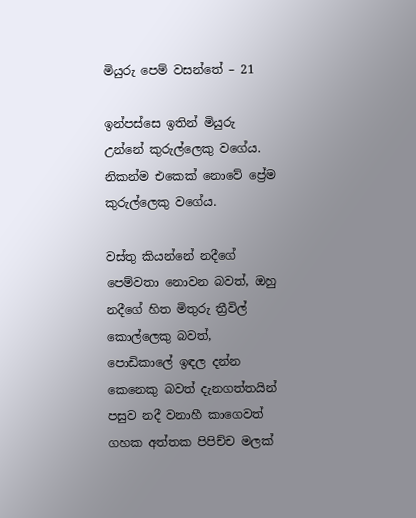මියුරු පෙම් වසන්තේ – 21

ඉන්පස්සෙ ඉතින් මියුරු උන්නේ කුරුල්ලෙකු වගේය. නිකන්ම එකෙක් නොවේ ප්‍රේම කුරුල්ලෙකු වගේය.

වස්තු කියන්නේ නදීගේ පෙම්වතා නොවන බවත්, ඔහු නදීගේ හිත මිතුරු ත්‍රීවිල් කොල්ලෙකු බවත්, පොඩිකාලේ ඉඳල දන්න කෙනෙකු බවත් දැනගත්තයින් පසුව නදී වනාහී කාගෙවත් ගහක අත්තක පිපිච්ච මලක්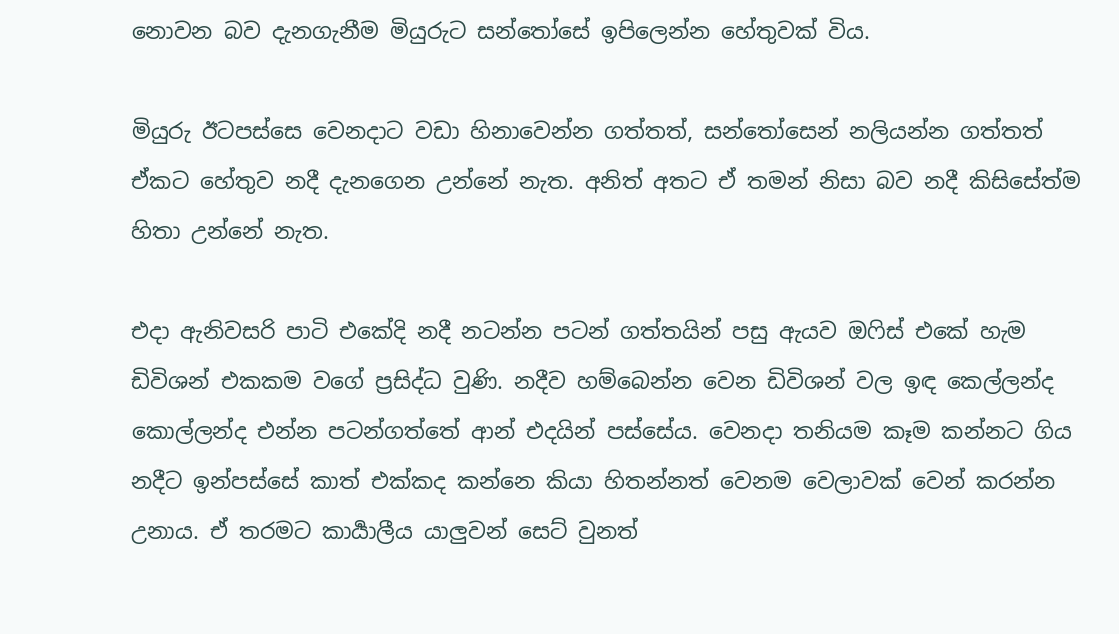නොවන බව දැනගැනීම මියුරුට සන්තෝසේ ඉපිලෙන්න හේතුවක් විය.

මියුරු ඊටපස්සෙ වෙනදාට වඩා හිනාවෙන්න ගත්තත්, සන්තෝසෙන් නලියන්න ගත්තත් ඒකට හේතුව නදී දැනගෙන උන්නේ නැත. අනිත් අතට ඒ තමන් නිසා බව නදී කිසිසේත්ම හිතා උන්නේ නැත.

එදා ඇනිවසරි පාටි එකේදි නදී නටන්න පටන් ගත්තයින් පසු ඇයව ඔෆිස් එකේ හැම ඩිවිශන් එකකම වගේ ප්‍රසිද්ධ වුණි. නදීව හම්බෙන්න වෙන ඩිවිශන් වල ඉඳ කෙල්ලන්ද කොල්ලන්ද එන්න පටන්ගත්තේ ආන් එදයින් පස්සේය. වෙනදා තනියම කෑම කන්නට ගිය නදීට ඉන්පස්සේ කාත් එක්කද කන්නෙ කියා හිතන්නත් වෙනම වෙලාවක් වෙන් කරන්න උනාය. ඒ තරමට කාර්‍යාලීය යාලුවන් සෙට් වුනත්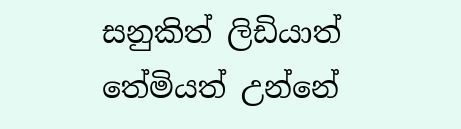සනුකිත් ලිඩියාත් තේමියත් උන්නේ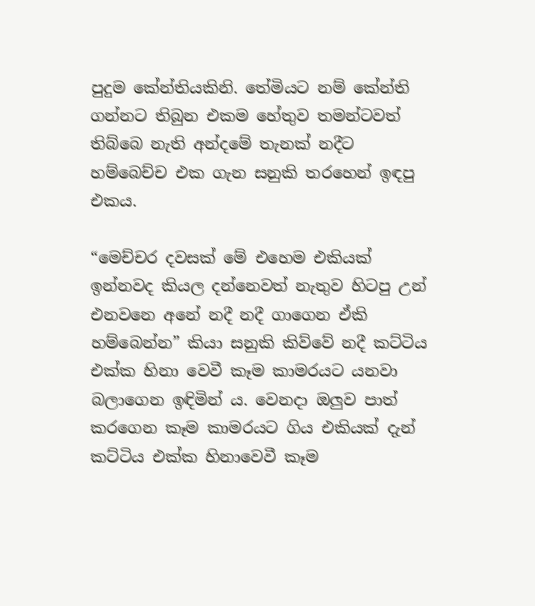පුදුම කේන්තියකිනි. තේමියට නම් කේන්ති ගන්නට තිබුන එකම හේතුව තමන්ටවත් තිබ්බෙ නැති අන්දමේ තැනක් නදීට හම්බෙච්ච එක ගැන සනුකි තරහෙන් ඉඳපු එකය.

“මෙච්චර දවසක් මේ එහෙම එකියක් ඉන්නවද කියල දන්නෙවත් නැතුව හිටපු උන් එනවනෙ අනේ නදී නදී ගාගෙන ඒකි හම්බෙන්න” කියා සනුකි කිව්වේ නදී කට්ටිය එක්ක හිනා වෙවී කෑම කාමරයට යනවා බලාගෙන ඉඳිමින් ය. වෙනදා ඔලුව පාත් කරගෙන කෑම කාමරයට ගිය එකියක් දැන් කට්ටිය එක්ක හිනාවෙවී කෑම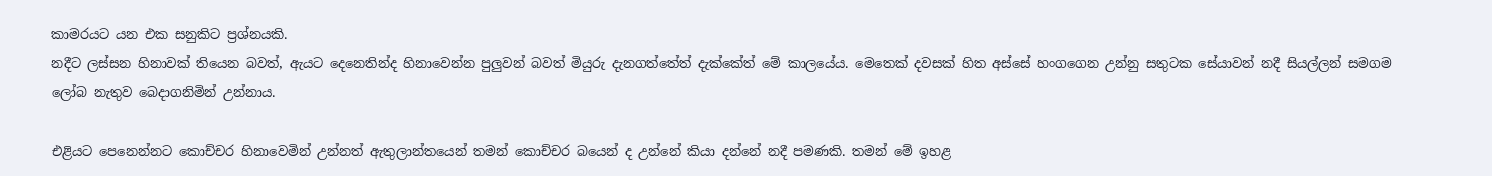කාමරයට යන එක සනුකිට ප්‍රශ්නයකි.
නදීට ලස්සන හිනාවක් තියෙන බවත්, ඇයට දෙනෙතින්ද හිනාවෙන්න පුලුවන් බවත් මියුරු දැනගත්තේත් දැක්කේත් මේ කාලයේය. මෙතෙක් දවසක් හිත අස්සේ හංගගෙන උන්නු සතුටක සේයාවන් නදී සියල්ලන් සමගම ලෝබ නැතුව බෙදාගනිමින් උන්නාය.

එළියට පෙනෙන්නට කොච්චර හිනාවෙමින් උන්නත් ඇතුලාන්තයෙන් තමන් කොච්චර බයෙන් ද උන්නේ කියා දන්නේ නදී පමණකි. තමන් මේ ඉහළ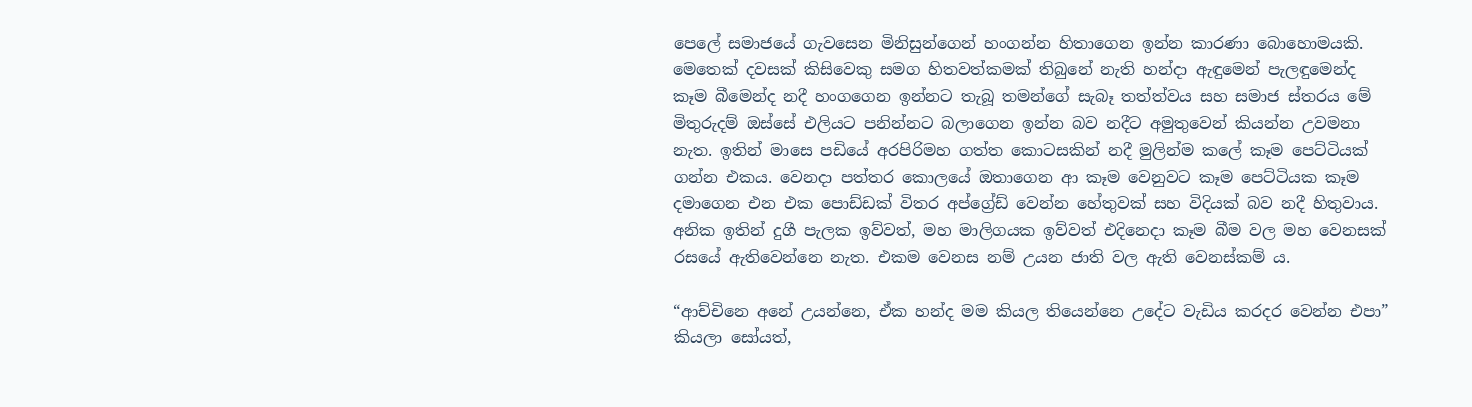පෙලේ සමාජයේ ගැවසෙන මිනිසුන්ගෙන් හංගන්න හිතාගෙන ඉන්න කාරණා බොහොමයකි. මෙතෙක් දවසක් කිසිවෙකු සමග හිතවත්කමක් තිබුනේ නැති හන්දා ඇඳුමෙන් පැලඳුමෙන්ද කෑම බීමෙන්ද නදී හංගගෙන ඉන්නට තැබූ තමන්ගේ සැබෑ තත්ත්වය සහ සමාජ ස්තරය මේ මිතුරුදම් ඔස්සේ එලියට පනින්නට බලාගෙන ඉන්න බව නදීට අමුතුවෙන් කියන්න උවමනා නැත. ඉතින් මාසෙ පඩියේ අරපිරිමහ ගත්ත කොටසකින් නදී මුලින්ම කලේ කෑම පෙට්ටියක් ගන්න එකය. වෙනදා පත්තර කොලයේ ඔතාගෙන ආ කෑම වෙනුවට කෑම පෙට්ටියක කෑම දමාගෙන එන එක පොඩ්ඩක් විතර අප්ග්‍රේඩ් වෙන්න හේතුවක් සහ විදියක් බව නදී හිතුවාය. අනික ඉතින් දුගී පැලක ඉව්වත්, මහ මාලිගයක ඉව්වත් එදිනෙදා කෑම බීම වල මහ වෙනසක් රසයේ ඇතිවෙන්නෙ නැත. එකම වෙනස නම් උයන ජාති වල ඇති වෙනස්කම් ය.

“ආච්චිනෙ අනේ උයන්නෙ, ඒක හන්ද මම කියල තියෙන්නෙ උදේට වැඩිය කරදර වෙන්න එපා” කියලා සෝයත්,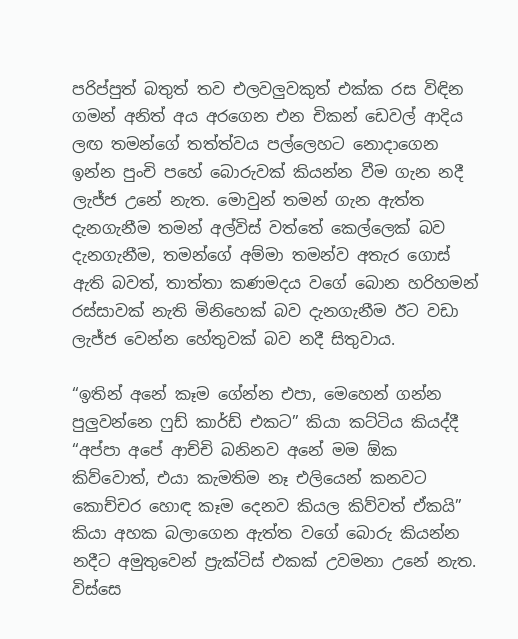පරිප්පුත් බතුත් තව එලවලුවකුත් එක්ක රස විඳින ගමන් අනිත් අය අරගෙන එන චිකන් ඩෙවල් ආදිය ලඟ තමන්ගේ තත්ත්වය පල්ලෙහට නොදාගෙන ඉන්න පුංචි පහේ බොරුවක් කියන්න වීම ගැන නදී ලැජ්ජ උනේ නැත. මොවුන් තමන් ගැන ඇත්ත දැනගැනීම තමන් අල්විස් වත්තේ කෙල්ලෙක් බව දැනගැනීම, තමන්ගේ අම්මා තමන්ව අතැර ගොස් ඇති බවත්, තාත්තා කණමදය වගේ බොන හරිහමන් රස්සාවක් නැති මිනිහෙක් බව දැනගැනීම ඊට වඩා ලැජ්ජ වෙන්න හේතුවක් බව නදී සිතුවාය.

“ඉතින් අනේ කෑම ගේන්න එපා, මෙහෙන් ගන්න පුලුවන්නෙ ෆුඩ් කාර්ඩ් එකට” කියා කට්ටිය කියද්දී “අප්පා අපේ ආච්චි බනිනව අනේ මම ඕක කිව්වොත්, එයා කැමතිම නෑ එලියෙන් කනවට කොච්චර හොඳ කෑම දෙනව කියල කිව්වත් ඒකයි” කියා අහක බලාගෙන ඇත්ත වගේ බොරු කියන්න නදීට අමුතුවෙන් ප්‍රැක්ටිස් එකක් උවමනා උනේ නැත. විස්සෙ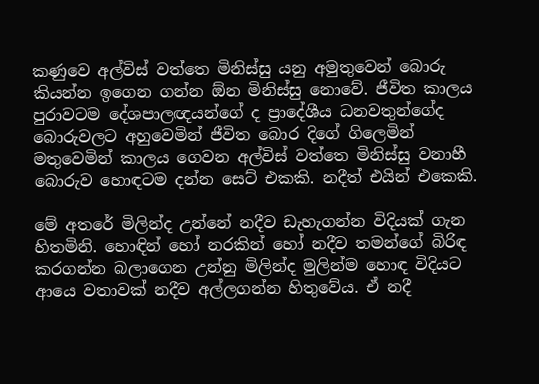කණුවෙ අල්විස් වත්තෙ මිනිස්සු යනු අමුතුවෙන් බොරු කියන්න ඉගෙන ගන්න ඕන මිනිස්සු නොවේ. ජීවිත කාලය පුරාවටම දේශපාලඥයන්ගේ ද ප්‍රාදේශීය ධනවතුන්ගේද බොරුවලට අහුවෙමින් ජීවිත බොර දිගේ ගිලෙමින් මතුවෙමින් කාලය ගෙවන අල්විස් වත්තෙ මිනිස්සු වනාහී බොරුව හොඳටම දන්න සෙට් එකකි. නදීත් එයින් එකෙකි.

මේ අතරේ මිලින්ද උන්නේ නදීව ඩැහැගන්න විදියක් ගැන හිතමිනි. හොඳින් හෝ නරකින් හෝ නදීව තමන්ගේ බිරිඳ කරගන්න බලාගෙන උන්නු මිලින්ද මුලින්ම හොඳ විදියට ආයෙ වතාවක් නදීව අල්ලගන්න හිතුවේය. ඒ නදී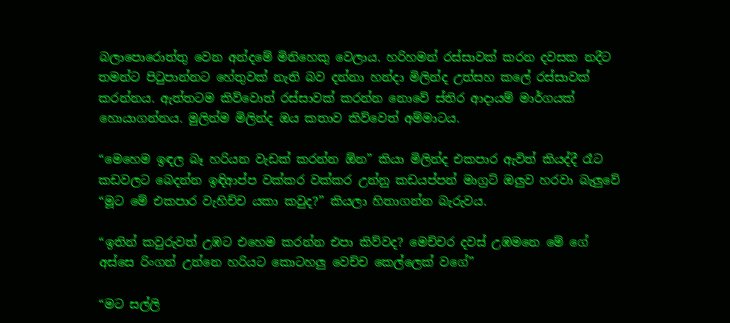බලාපොරොත්තු වෙන අන්දමේ මිනිහෙකු වෙලාය. හරිහමන් රස්සාවක් කරන දවසක නදීට තමන්ට පිටුපාන්නට හේතුවක් නැති බව දන්නා හන්දා මිලින්ද උත්සහ කලේ රස්සාවක් කරන්නය. ඇත්තටම කිව්වොත් රස්සාවක් කරන්න නොවේ ස්තිර ආදායම් මාර්ගයක් හොයාගන්නය. මුලින්ම මිලින්ද ඔය කතාව කිව්වෙත් අම්මාටය.

“මෙහෙම ඉඳල බෑ හරියන වැඩක් කරන්න ඕන” කියා මිලින්ද එකපාර ඇවිත් කියද්දී රෑට කඩවලට බෙදන්න ඉඳිආප්ප වක්කර වක්කර උන්නු කඩයප්පන් මාග්‍රට් ඔලුව හරවා බැලුවේ “මූට මේ එකපාර වැහිච්ච යකා කවුද?” කියලා හිතාගන්න බැරුවය.

“ඉතින් කවුරුවත් උඹට එහෙම කරන්න එපා කිව්වද? මෙච්චර දවස් උඹමනෙ මේ ගේ අස්සෙ රිංගන් උන්නෙ හරියට කොටහලු වෙච්ච කෙල්ලෙක් වගේ”

“මට සල්ලි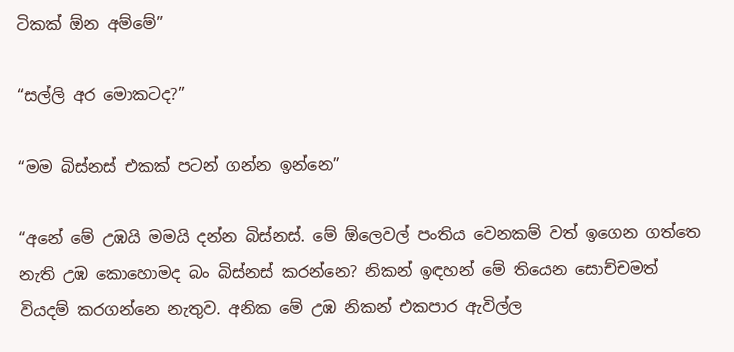ටිකක් ඕන අම්මේ”

“සල්ලි අර මොකටද?”

“මම බිස්නස් එකක් පටන් ගන්න ඉන්නෙ”

“අනේ මේ උඹයි මමයි දන්න බිස්නස්. මේ ඕලෙවල් පංතිය වෙනකම් වත් ඉගෙන ගත්තෙ නැති උඹ කොහොමද බං බිස්නස් කරන්නෙ? නිකන් ඉඳහන් මේ තියෙන සොච්චමත් වියදම් කරගන්නෙ නැතුව. අනික මේ උඹ නිකන් එකපාර ඇවිල්ල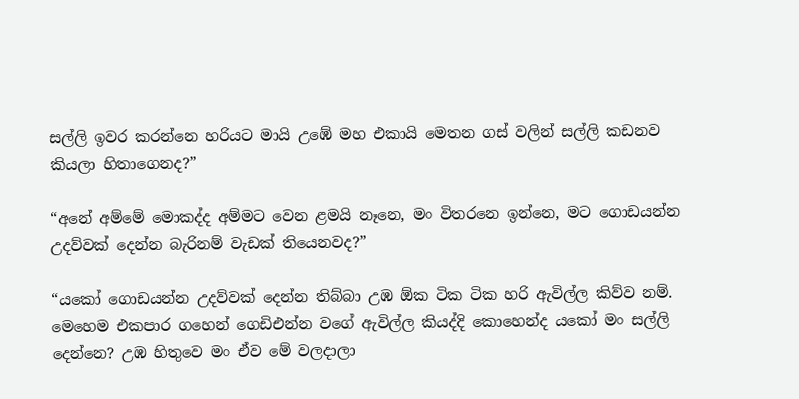සල්ලි ඉවර කරන්නෙ හරියට මායි උඹේ මහ එකායි මෙතන ගස් වලින් සල්ලි කඩනව කියලා හිතාගෙනද?”

“අනේ අම්මේ මොකද්ද අම්මට වෙන ළමයි නෑනෙ, මං විතරනෙ ඉන්නෙ, මට ගොඩයන්න උදව්වක් දෙන්න බැරිනම් වැඩක් තියෙනවද?”

“යකෝ ගොඩයන්න උදව්වක් දෙන්න තිබ්බා උඹ ඕක ටික ටික හරි ඇවිල්ල කිව්ව නම්. මෙහෙම එකපාර ගහෙන් ගෙඩිඑන්න වගේ ඇවිල්ල කියද්දි කොහෙන්ද යකෝ මං සල්ලි දෙන්නෙ? උඹ හිතුවෙ මං ඒව මේ වලදාලා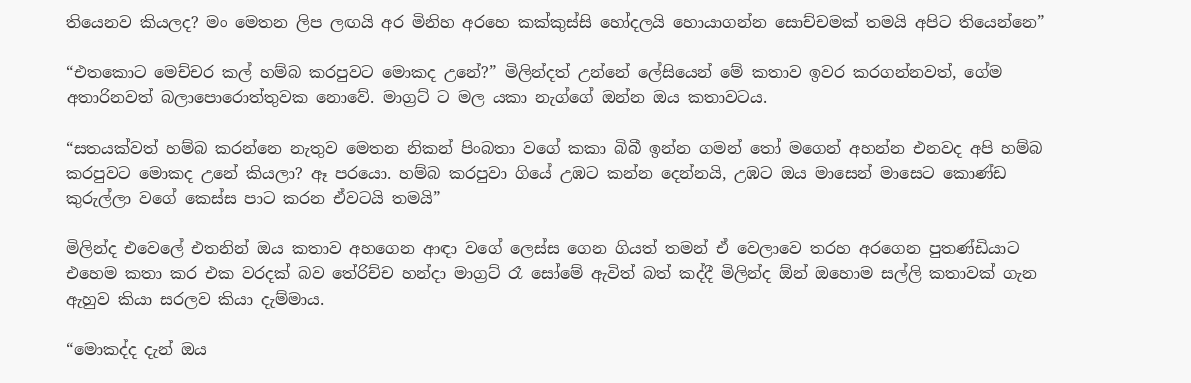තියෙනව කියලද? මං මෙතන ලිප ලඟයි අර මිනිහ අරහෙ කක්කුස්සි හෝදලයි හොයාගන්න සොච්චමක් තමයි අපිට තියෙන්නෙ”

“එතකොට මෙච්චර කල් හම්බ කරපුවට මොකද උනේ?” මිලින්දත් උන්නේ ලේසියෙන් මේ කතාව ඉවර කරගන්නවත්, ගේම අතාරිනවත් බලාපොරොත්තුවක නොවේ. මාග්‍රට් ට මල යකා නැග්ගේ ඔන්න ඔය කතාවටය.

“සතයක්වත් හම්බ කරන්නෙ නැතුව මෙතන නිකන් පිංබතා වගේ කකා බිබී ඉන්න ගමන් තෝ මගෙන් අහන්න එනවද අපි හම්බ කරපුවට මොකද උනේ කියලා? ඈ පරයො. හම්බ කරපුවා ගියේ උඹට කන්න දෙන්නයි, උඹට ඔය මාසෙන් මාසෙට කොණ්ඩ කුරුල්ලා වගේ කෙස්ස පාට කරන ඒවටයි තමයි”

මිලින්ද එවෙලේ එතනින් ඔය කතාව අහගෙන ආඳා වගේ ලෙස්ස ගෙන ගියත් තමන් ඒ වෙලාවෙ තරහ අරගෙන පුතණ්ඩියාට එහෙම කතා කර එක වරදක් බව තේරිච්ච හන්දා මාග්‍රට් රෑ සෝමේ ඇවිත් බත් කද්දී මිලින්ද ඕන් ඔහොම සල්ලි කතාවක් ගැන ඇහුව කියා සරලව කියා දැම්මාය.

“මොකද්ද දැන් ඔය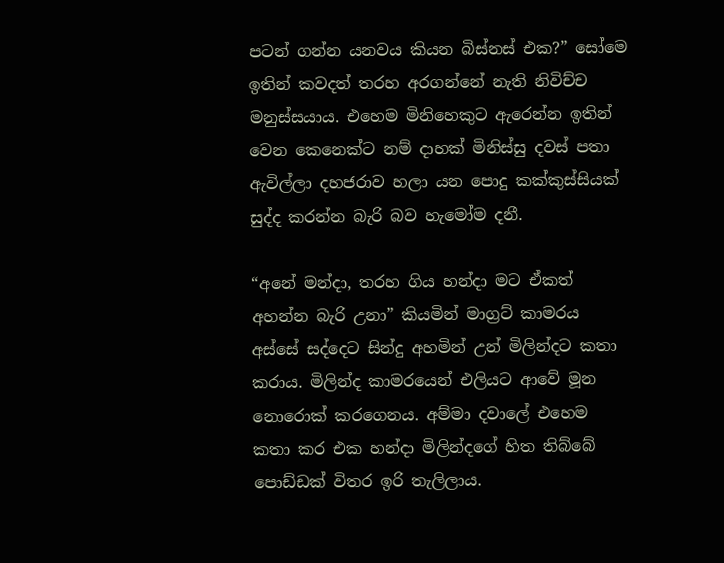පටන් ගන්න යනවය කියන බිස්නස් එක?” සෝමෙ ඉතින් කවදත් තරහ අරගන්නේ නැති නිවිච්ච මනුස්සයාය. එහෙම මිනිහෙකුට ඇරෙන්න ඉතින් වෙන කෙනෙක්ට නම් දාහක් මිනිස්සු දවස් පතා ඇවිල්ලා දහජරාව හලා යන පොදු කක්කුස්සියක් සුද්ද කරන්න බැරි බව හැමෝම දනී.

“අනේ මන්දා, තරහ ගිය හන්දා මට ඒකත් අහන්න බැරි උනා” කියමින් මාග්‍රට් කාමරය අස්සේ සද්දෙට සින්දු අහමින් උන් මිලින්දට කතා කරාය. මිලින්ද කාමරයෙන් එලියට ආවේ මූන නොරොක් කරගෙනය. අම්මා දවාලේ එහෙම කතා කර එක හන්දා මිලින්දගේ හිත තිබ්බේ පොඩ්ඩක් විතර ඉරි තැලිලාය.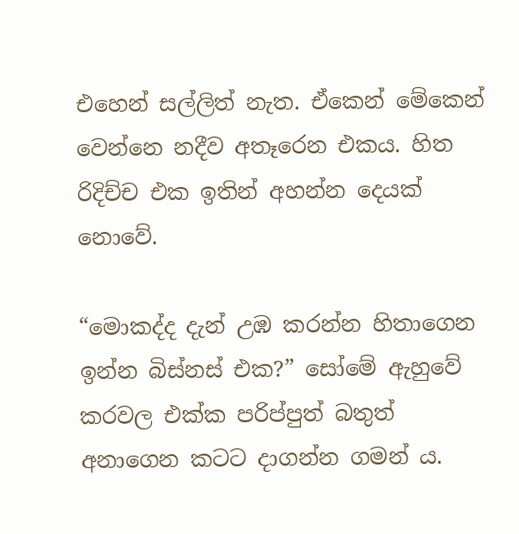එහෙන් සල්ලිත් නැත. ඒකෙන් මේකෙන් වෙන්නෙ නදීව අතෑරෙන එකය. හිත රිදිච්ච එක ඉතින් අහන්න දෙයක් නොවේ.

“මොකද්ද දැන් උඹ කරන්න හිතාගෙන ඉන්න බිස්නස් එක?” සෝමේ ඇහුවේ කරවල එක්ක පරිප්පුත් බතුත් අනාගෙන කටට දාගන්න ගමන්‍ ය.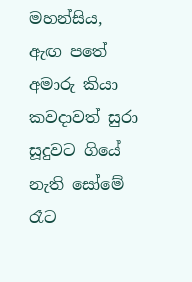මහන්සිය, ඇඟ පතේ අමාරු කියා කවදාවත් සුරා සූදුවට ගියේ නැති සෝමේ රෑට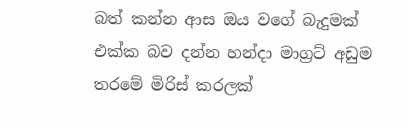බත් කන්න ආස ඔය වගේ බැදුමක් එක්ක බව දන්න හන්දා මාග්‍රට් අඩුම තරමේ මිරිස් කරලක්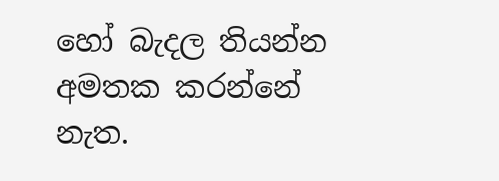හෝ බැදල තියන්න අමතක කරන්නේ නැත.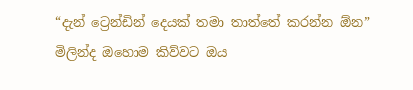“දැන් ට්‍රෙන්ඩින් දෙයක් තමා තාත්තේ කරන්න ඕන” මිලින්ද ඔහොම කිව්වට ඔය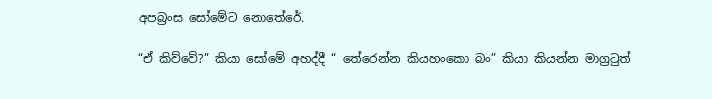අපබ්‍රංස සෝමේට නොතේරේ.

“ඒ කිව්වේ?” කියා සෝමේ අහද්දී “ තේරෙන්න කියහංකො බං” කියා කියන්න මාග්‍රටුත්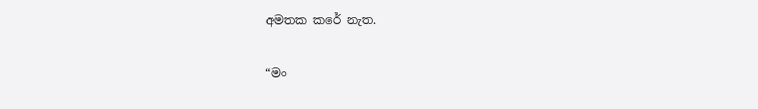අමතක කරේ නැත.

“මං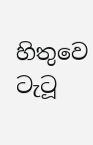හිතුවෙ ටැටූ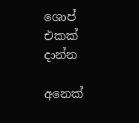ශොප් එකක් දාන්න

අනෙක්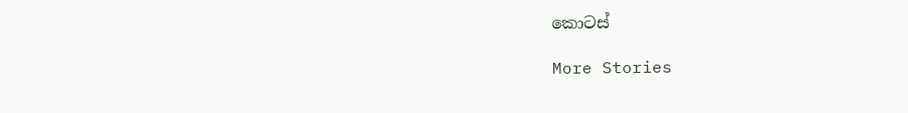කොටස්

More Stories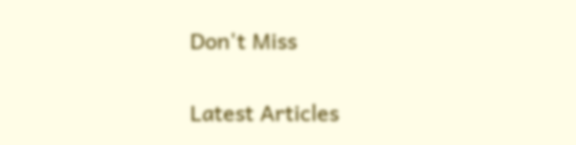Don't Miss


Latest Articles